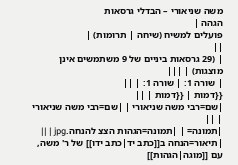משה שניאורי – הבדלי גרסאות
הגהה |
פועלים למשיח (שיחה | תרומות) |
||
| (29 גרסאות ביניים של 9 משתמשים אינן מוצגות) | |||
| שורה 1: | שורה 1: | ||
{{דמות | {{דמות | ||
|שם=רבי משה שניאורי | |שם=רבי משה שניאורי | ||
|תמונה= | |תמונה=הגהות הצצ להנחה.jpg | ||
|תיאור=הנחה ב[[כתב יד|כתב ידו]] של ר' משה, עם [[מוגה|הגהות]]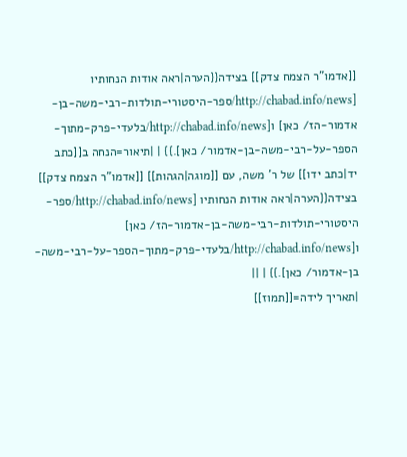[[אדמו"ר הצמח צדק]] בצידה{{הערה|ראה אודות הנחותיו [http://chabad.info/news/ספר-היסטורי-תולדות-רבי-משה-בן-אדמור-הז/ כאן] ו[http://chabad.info/news/בלעדי-פרק-מתוך-הספר-על-רבי-משה-בן-אדמור/ כאן].}} | |תיאור=הנחה ב[[כתב יד|כתב ידו]] של ר' משה, עם [[מוגה|הגהות]] [[אדמו"ר הצמח צדק]] בצידה{{הערה|ראה אודות הנחותיו [http://chabad.info/news/ספר-היסטורי-תולדות-רבי-משה-בן-אדמור-הז/ כאן] ו[http://chabad.info/news/בלעדי-פרק-מתוך-הספר-על-רבי-משה-בן-אדמור/ כאן].}} | ||
|תאריך לידה=[[תמוז]]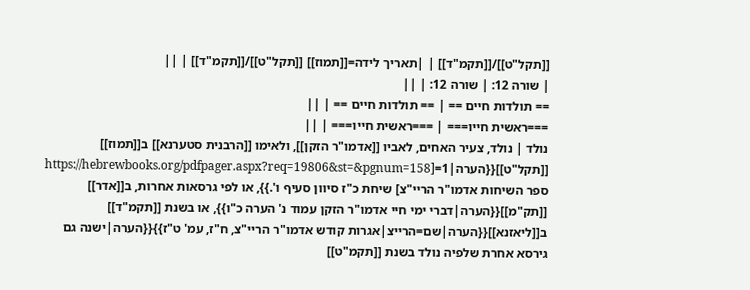[[תקל"ט]]/[[תקמ"ד]] | |תאריך לידה=[[תמוז]] [[תקל"ט]]/[[תקמ"ד]] | ||
| שורה 12: | שורה 12: | ||
== תולדות חיים == | == תולדות חיים == | ||
===ראשית חייו=== | ===ראשית חייו=== | ||
נולד | נולד, צעיר האחים, לאביו [[אדמו"ר הזקן]], ולאימו [[הרבנית סטערנא]] ב[[תמוז]] [[תקל"ט]]{{הערה|1=[https://hebrewbooks.org/pdfpager.aspx?req=19806&st=&pgnum=158 ספר השיחות אדמו"ר הריי"צ] שיחת כ"ז סיוון סעיף ו'.}}, או לפי גרסאות אחרות, ב[[אדר]] [[תק"מ]]{{הערה|דברי ימי חיי אדמו"ר הזקן עמוד נ' הערה כ"ו}}, או בשנת [[תקמ"ד]] ב[[ליאזנא]]{{הערה|שם=הרייצ|אגרות קודש אדמו"ר הריי"צ, ח"ז, עמ' ט"ז}}{{הערה|ישנה גם גירסא אחרת שלפיה נולד בשנת [[תקמ"ט]]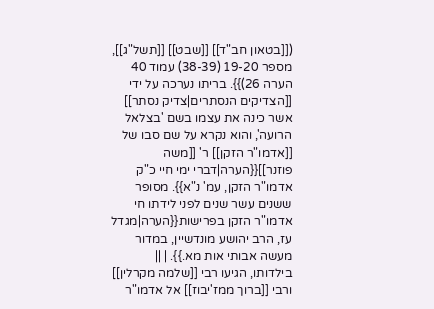([[בטאון חב"ד]] [[שבט]] [[תשל"ג]], מספר 19-20 (38-39) עמוד 40 הערה 26)}}. בריתו נערכה על ידי [[הצדיקים הנסתרים|צדיק נסתר]] אשר כינה את עצמו בשם 'בצלאל הרועה', והוא נקרא על שם סבו של [[אדמו"ר הזקן]] ר' [[משה פוזנר]]{{הערה|דברי ימי חיי כ"ק אדמו"ר הזקן, עמ' נ"א}}. מסופר ששנים עשר שנים לפני לידתו חי אדמו"ר הזקן בפרישות{{הערה|מגדל עז, הרב יהושע מונדשיין, במדור מעשה אבותי אות מא.}}. | ||
בילדותו, הגיעו רבי [[שלמה מקרלין]] ורבי [[ברוך ממז'יבוז]] אל אדמו"ר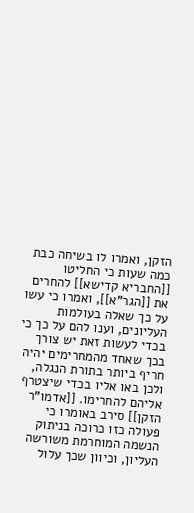הזקן, ואמרו לו בשיחה כבת כמה שעות כי החליטו [[החבריא קדישא]] להחרים את [[הגר"א]], ואמרו כי עשו על כך שאלה בעולמות העליונים, וענו להם על כך כי בכדי לעשות זאת יש צורך בכך שאחד מהמחרימים יהיה חריף ביותר בתורת הנגלה, ולכן באו אליו בכדי שיצטרף אליהם להחרימו. [[אדמו"ר הזקן]] סירב באומרו כי פעולה כזו כרוכה בניתוק הנשמה המוחרמת משורשה העליון, וכיוון שכך עלול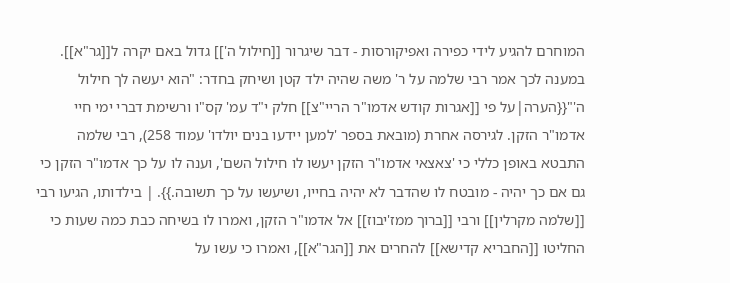המוחרם להגיע לידי כפירה ואפיקורסות - דבר שיגרור [[חילול ה']] גדול באם יקרה ל[[גר"א]]. במענה לכך אמר רבי שלמה על ר' משה שהיה ילד קטן ושיחק בחדר: "הוא יעשה לך חילול ה'"{{הערה|על פי [[אגרות קודש אדמו"ר הריי"צ]] חלק י"ד עמ' קס"ו ורשימת דברי ימי חיי אדמו"ר הזקן. לגירסה אחרת (מובאת בספר 'למען יידעו בנים יולדו' עמוד 258), רבי שלמה התבטא באופן כללי כי 'צאצאי אדמו"ר הזקן יעשו לו חילול השם', וענה לו על כך אדמו"ר הזקן כי גם אם כך יהיה - מובטח לו שהדבר לא יהיה בחייו, ושיעשו על כך תשובה.}}. | בילדותו, הגיעו רבי [[שלמה מקרלין]] ורבי [[ברוך ממז'יבוז]] אל אדמו"ר הזקן, ואמרו לו בשיחה כבת כמה שעות כי החליטו [[החבריא קדישא]] להחרים את [[הגר"א]], ואמרו כי עשו על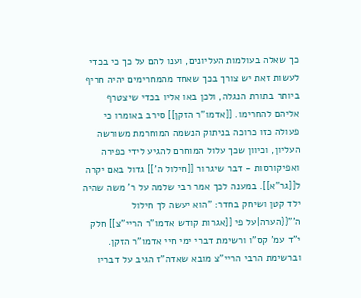כך שאלה בעולמות העליונים, וענו להם על כך כי בכדי לעשות זאת יש צורך בכך שאחד מהמחרימים יהיה חריף ביותר בתורת הנגלה, ולכן באו אליו בכדי שיצטרף אליהם להחרימו. [[אדמו"ר הזקן]] סירב באומרו כי פעולה כזו כרוכה בניתוק הנשמה המוחרמת משורשה העליון, וכיוון שכך עלול המוחרם להגיע לידי כפירה ואפיקורסות - דבר שיגרור [[חילול ה']] גדול באם יקרה ל[[גר"א]]. במענה לכך אמר רבי שלמה על ר' משה שהיה ילד קטן ושיחק בחדר: "הוא יעשה לך חילול ה'"{{הערה|על פי [[אגרות קודש אדמו"ר הריי"צ]] חלק י"ד עמ' קס"ו ורשימת דברי ימי חיי אדמו"ר הזקן. וברשימת הרבי הריי"צ מובא שאדה"ז הגיב על דבריו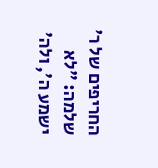החריפים של ר' שלמה: "לא ישמע ה', ולה'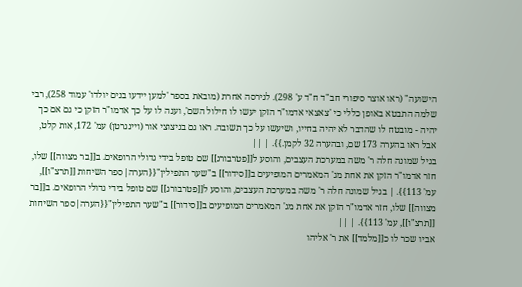הישועה" (ראו אוצר סיפורי חב"ד ח"ד ע' 298). לגירסה אחרת (מובאת בספר 'למען יידעו בנים יולדו' עמוד 258), רבי שלמה התבטא באופן כללי כי 'צאצאי אדמו"ר הזקן יעשו לו חילול השם', וענה לו על כך אדמו"ר הזקן כי גם אם כך יהיה - מובטח לו שהדבר לא יהיה בחייו, ושיעשו על כך תשובה. ראו גם בניצוצי אור (ויינגרטן) עמ' 172, אות קלט, אבל ראו בהערה 173 שם, ובהערה 32 לקמן.}}. | ||
בגיל שמונה חלה ר' משה במערכת העצבים, והוסע ל[[פטרבורג]] שם טופל בידי גדולי הרופאים. ב[[בר מצווה]] שלו, חזר אדמו"ר הזקן את אחת מג' המאמרים המופיעים ב[[סידור]] ב"שער התפילין"{{הערה|ספר השיחות [[תרצ"ו]], עמ' 113}}. | בגיל שמונה חלה ר' משה במערכת העצבים, והוסע ל[[פטרבורג]] שם טופל בידי גדולי הרופאים. ב[[בר מצווה]] שלו, חזר אדמו"ר הזקן את אחת מג' המאמרים המופיעים ב[[סידור]] ב"שער התפילין"{{הערה|ספר השיחות [[תרצ"ו]], עמ' 113}}. | ||
אביו שכר לו כ[[מלמד]] את ר' אליהו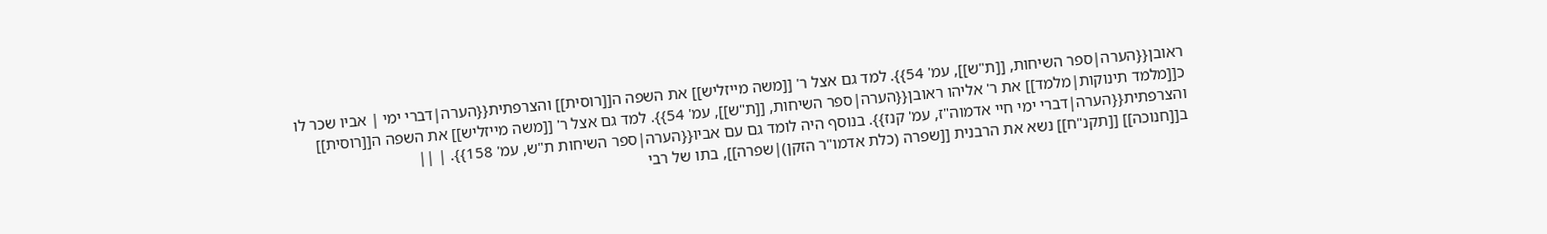ראובן{{הערה|ספר השיחות, [[ת"ש]], עמ' 54}}. למד גם אצל ר' [[משה מייזליש]] את השפה ה[[רוסית]] והצרפתית{{הערה|דברי ימי | אביו שכר לו כ[[מלמד תינוקות|מלמד]] את ר' אליהו ראובן{{הערה|ספר השיחות, [[ת"ש]], עמ' 54}}. למד גם אצל ר' [[משה מייזליש]] את השפה ה[[רוסית]] והצרפתית{{הערה|דברי ימי חיי אדמוה"ז, עמ' קנז}}. בנוסף היה לומד גם עם אביו{{הערה|ספר השיחות ת"ש, עמ' 158}}. | ||
ב[[חנוכה]] [[תקנ"ח]] נשא את הרבנית [[שפרה (כלת אדמו"ר הזקן)|שפרה]], בתו של רבי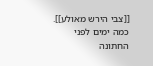[[צבי הירש מאולע]]. כמה ימים לפני החתונה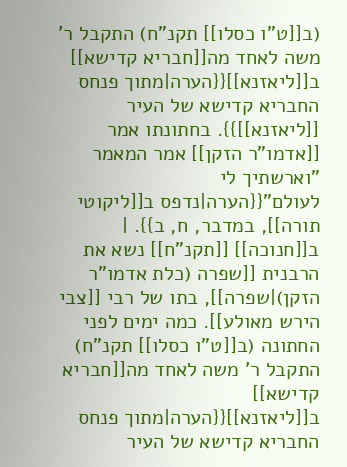(ב[[ט"ו כסלו]] תקנ"ח) התקבל ר' משה לאחד מה[[חבריא קדישא]] ב[[ליאזנא]]{{הערה|מתוך פנחס החבריא קדישא של העיר [[ליאזנא]]}}. בחתונתו אמר [[אדמו"ר הזקן]] אמר המאמר "וארשתיך לי לעולם"{{הערה|נדפס ב[[ליקוטי תורה]], במדבר, ח, ב}}. | ב[[חנוכה]] [[תקנ"ח]] נשא את הרבנית [[שפרה (כלת אדמו"ר הזקן)|שפרה]], בתו של רבי [[צבי הירש מאולע]]. כמה ימים לפני החתונה (ב[[ט"ו כסלו]] תקנ"ח) התקבל ר' משה לאחד מה[[חבריא קדישא]] ב[[ליאזנא]]{{הערה|מתוך פנחס החבריא קדישא של העיר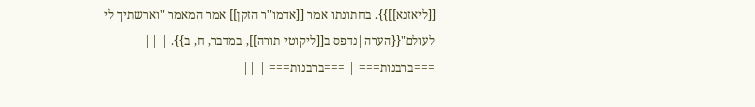[[ליאזנא]]}}. בחתונתו אמר [[אדמו"ר הזקן]] אמר המאמר "וארשתיך לי לעולם"{{הערה|נדפס ב[[ליקוטי תורה]], במדבר, ח, ב}}. | ||
===ברבנות=== | ===ברבנות=== | ||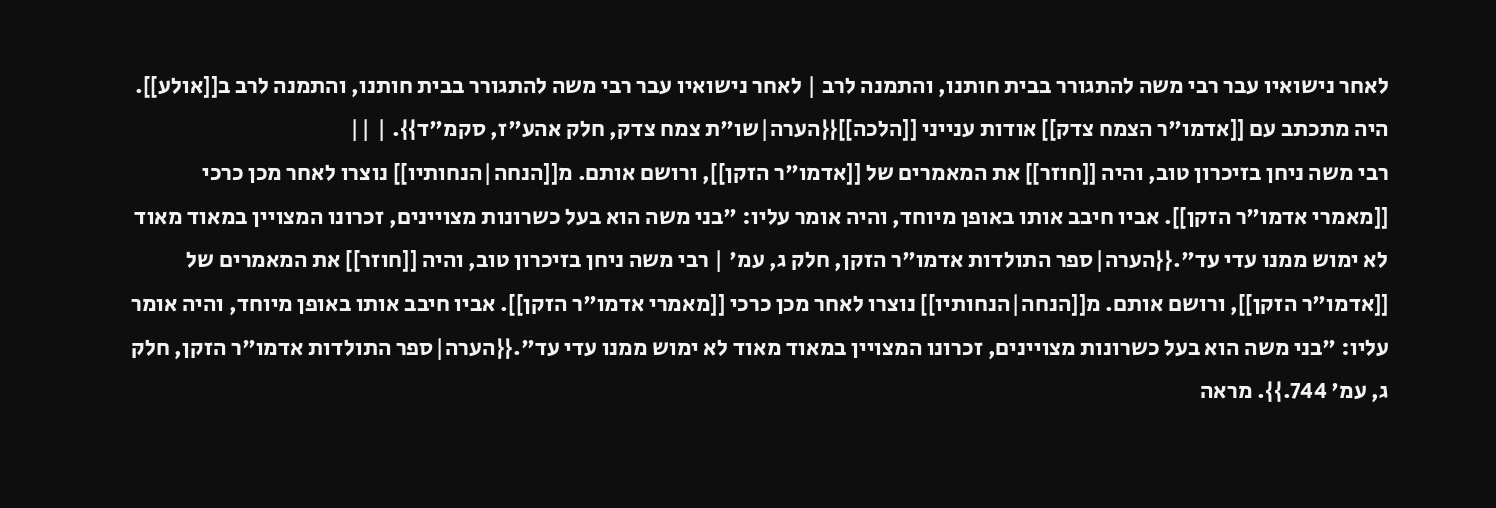לאחר נישואיו עבר רבי משה להתגורר בבית חותנו, והתמנה לרב | לאחר נישואיו עבר רבי משה להתגורר בבית חותנו, והתמנה לרב ב[[אולע]]. היה מתכתב עם [[אדמו"ר הצמח צדק]] אודות ענייני [[הלכה]]{{הערה|שו"ת צמח צדק, חלק אהע"ז, סקמ"ד}}. | ||
רבי משה ניחן בזיכרון טוב, והיה [[חוזר]] את המאמרים של [[אדמו"ר הזקן]], ורושם אותם. מ[[הנחה|הנחותיו]] נוצרו לאחר מכן כרכי [[מאמרי אדמו"ר הזקן]]. אביו חיבב אותו באופן מיוחד, והיה אומר עליו: "בני משה הוא בעל כשרונות מצויינים, זכרונו המצויין במאוד מאוד לא ימוש ממנו עדי עד".{{הערה|ספר התולדות אדמו"ר הזקן, חלק ג, עמ' | רבי משה ניחן בזיכרון טוב, והיה [[חוזר]] את המאמרים של [[אדמו"ר הזקן]], ורושם אותם. מ[[הנחה|הנחותיו]] נוצרו לאחר מכן כרכי [[מאמרי אדמו"ר הזקן]]. אביו חיבב אותו באופן מיוחד, והיה אומר עליו: "בני משה הוא בעל כשרונות מצויינים, זכרונו המצויין במאוד מאוד לא ימוש ממנו עדי עד".{{הערה|ספר התולדות אדמו"ר הזקן, חלק ג, עמ' 744.}}. מראה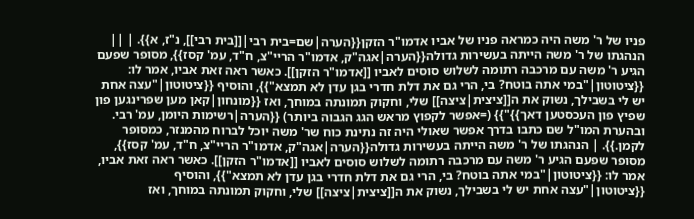פניו של ר' משה היה כמראה פניו של אביו אדמו"ר הזקן{{הערה|שם=בית רבי|[[בית רבי]], נ"ז, א}}. | ||
הנהגתו של ר' משה הייתה בעשירות גדולה{{הערה|אגה"ק, אדמו"ר הריי"צ, ח"ד, עמ' קסז}}, מסופר שפעם הגיע ר' משה עם מרכבה רתומה לשלוש סוסים לאביו [[אדמו"ר הזקן]]. כאשר ראה זאת אביו, אמר לו: {{ציטוטון|"במי אתה בוטח? בי, הרי גם את דלת חדרי בגן עדן לא תמצא"}}, והוסיף {{ציטוטון|"עצה אחת יש לי בשבילך, נשוק את ה[[ציצית|ציצה]] שלי, וחקוק תמונתה במוחך, ואז {{מונחון|קאן מען שפרינגען פון שפיץ פון העכסטען דאך}}"}} (=אפשר לקפוץ מראש הגג הגבוה ביותר) {{הערה|רשימות היומן, עמ' רבי. ובהערת המו"ל שם כתבו בדרך אפשר שאולי היה זה נתינת כוח שר' משה יוכל לברוח מהמנזר, כמסופר לקמן.}}. | הנהגתו של ר' משה הייתה בעשירות גדולה{{הערה|אגה"ק, אדמו"ר הריי"צ, ח"ד, עמ' קסז}}, מסופר שפעם הגיע ר' משה עם מרכבה רתומה לשלוש סוסים לאביו [[אדמו"ר הזקן]]. כאשר ראה זאת אביו, אמר לו: {{ציטוטון|"במי אתה בוטח? בי, הרי גם את דלת חדרי בגן עדן לא תמצא"}}, והוסיף {{ציטוטון|"עצה אחת יש לי בשבילך, נשוק את ה[[ציצית|ציצה]] שלי, וחקוק תמונתה במוחך, ואז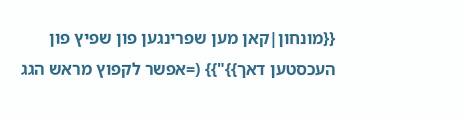{{מונחון|קאן מען שפרינגען פון שפיץ פון העכסטען דאך}}"}} (=אפשר לקפוץ מראש הגג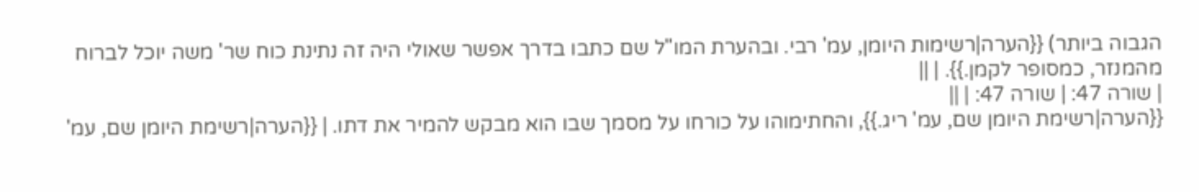הגבוה ביותר) {{הערה|רשימות היומן, עמ' רבי. ובהערת המו"ל שם כתבו בדרך אפשר שאולי היה זה נתינת כוח שר' משה יוכל לברוח מהמנזר, כמסופר לקמן.}}. | ||
| שורה 47: | שורה 47: | ||
{{הערה|רשימת היומן שם, עמ' ריג.}}, והחתימוהו על כורחו על מסמך שבו הוא מבקש להמיר את דתו. | {{הערה|רשימת היומן שם, עמ'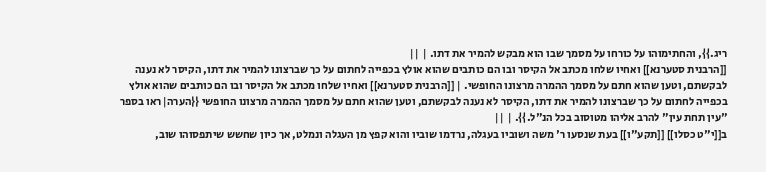ריג.}}, והחתימוהו על כורחו על מסמך שבו הוא מבקש להמיר את דתו. | ||
[[הרבנית סטערנא]] ואחיו שלחו מכתב אל הקיסר ובו הם כותבים שהוא אולץ בכפייה לחתום על כך שברצונו להמיר את דתו, הקיסר לא נענה לבקשתם, וטען שהוא חתם על מסמך ההמרה מרצונו החופשי. | [[הרבנית סטערנא]] ואחיו שלחו מכתב אל הקיסר ובו הם כותבים שהוא אולץ בכפייה לחתום על כך שברצונו להמיר את דתו, הקיסר לא נענה לבקשתם, וטען שהוא חתם על מסמך ההמרה מרצונו החופשי {{הערה|ראו בספר "עין תחת עין" להרב אליהו מטוסוב בכל הנ"ל.}}. | ||
ב[[י"ט כסלו]] [[תקע"ו]] בעת שנסעו ר' משה ושוביו בעגלה, נרדמו שוביו והוא קפץ מן העגלה ונמלט, אך כיון שחשש שיתפסוהו שוב,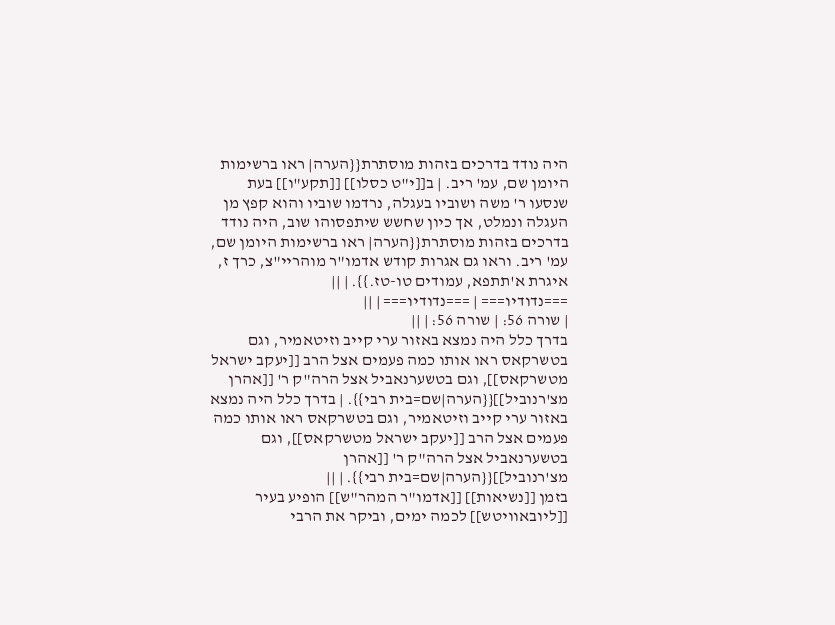היה נודד בדרכים בזהות מוסתרת{{הערה| ראו ברשימות היומן שם, עמ' ריב. | ב[[י"ט כסלו]] [[תקע"ו]] בעת שנסעו ר' משה ושוביו בעגלה, נרדמו שוביו והוא קפץ מן העגלה ונמלט, אך כיון שחשש שיתפסוהו שוב, היה נודד בדרכים בזהות מוסתרת{{הערה| ראו ברשימות היומן שם, עמ' ריב. וראו גם אגרות קודש אדמו"ר מוהריי"צ, כרך ז, איגרת א'תתפא, עמודים טו-טז.}}. | ||
===נדודיו=== | ===נדודיו=== | ||
| שורה 56: | שורה 56: | ||
בדרך כלל היה נמצא באזור ערי קייב וזיטאמיר, וגם בטשרקאס ראו אותו כמה פעמים אצל הרב [[יעקב ישראל מטשרקאס]], וגם בטשערנאביל אצל הרה"ק ר' [[אהרן מצ'רנוביל]]{{הערה|שם=בית רבי}}. | בדרך כלל היה נמצא באזור ערי קייב וזיטאמיר, וגם בטשרקאס ראו אותו כמה פעמים אצל הרב [[יעקב ישראל מטשרקאס]], וגם בטשערנאביל אצל הרה"ק ר' [[אהרן מצ'רנוביל]]{{הערה|שם=בית רבי}}. | ||
בזמן [[נשיאות]] [[אדמו"ר המהר"ש]] הופיע בעיר [[ליובאוויטש]] לכמה ימים, וביקר את הרבי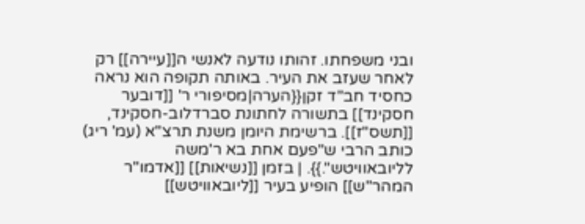ובני משפחתו. זהותו נודעה לאנשי ה[[עיירה]] רק לאחר שעזב את העיר. באותה תקופה הוא נראה כחסיד חב"ד זקן{{הערה|מסיפורי ר' [[דובער חסקינד]] בתשורה לחתונת סברדלוב-חסקינד, [[תשס"ז]]. ברשימת היומן משנת תרצ"א (עמ' ריג) כותב הרבי ש"פעם אחת בא ר'משה לליובאוויטש".}}. | בזמן [[נשיאות]] [[אדמו"ר המהר"ש]] הופיע בעיר [[ליובאוויטש]]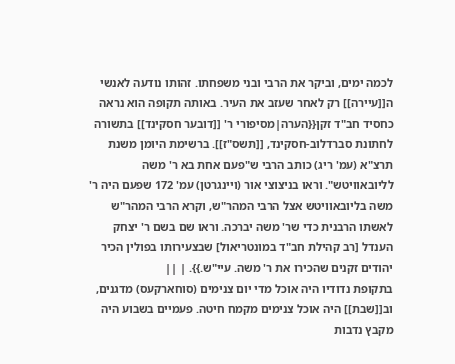לכמה ימים, וביקר את הרבי ובני משפחתו. זהותו נודעה לאנשי ה[[עיירה]] רק לאחר שעזב את העיר. באותה תקופה הוא נראה כחסיד חב"ד זקן{{הערה|מסיפורי ר' [[דובער חסקינד]] בתשורה לחתונת סברדלוב-חסקינד, [[תשס"ז]]. ברשימת היומן משנת תרצ"א (עמ' ריג) כותב הרבי ש"פעם אחת בא ר' משה לליובאוויטש". וראו בניצוצי אור (ויינגרטן) עמ' 172 שפעם היה ר' משה בליובאוויטש אצל הרבי המהר"ש, וקרא הרבי המהר"ש לאשתו הרבנית כדי שר' משה יברכה. וראו שם בשם ר' יצחק הענדל [רב קהילת חב"ד במונטריאול] שבצעירותו בפולין הכיר יהודים זקנים שהכירו את ר' משה. עיי"ש.}}. | ||
בתקופת נדודיו היה אוכל מדי יום צנימים (סוחארקעס) מדגנים, וב[[שבת]] היה אוכל צנימים מקמח חיטה. פעמיים בשבוע היה מקבץ נדבות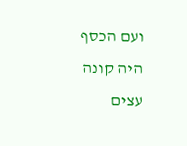ועם הכסף היה קונה עצים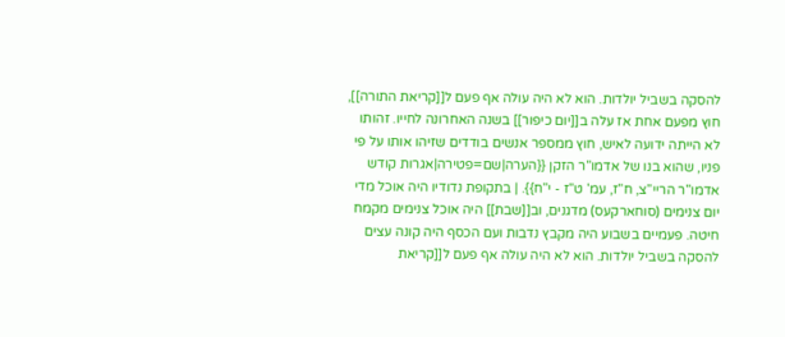להסקה בשביל יולדות. הוא לא היה עולה אף פעם ל[[קריאת התורה]], חוץ מפעם אחת אז עלה ב[[יום כיפור]] בשנה האחרונה לחייו. זהותו לא הייתה ידועה לאיש, חוץ ממספר אנשים בודדים שזיהו אותו על פי פניו, שהוא בנו של אדמו"ר הזקן {{הערה|שם=פטירה|אגרות קודש אדמו"ר הריי"צ, ח"ז, עמ' ט"ז - י"ח}}. | בתקופת נדודיו היה אוכל מדי יום צנימים (סוחארקעס) מדגנים, וב[[שבת]] היה אוכל צנימים מקמח חיטה. פעמיים בשבוע היה מקבץ נדבות ועם הכסף היה קונה עצים להסקה בשביל יולדות. הוא לא היה עולה אף פעם ל[[קריאת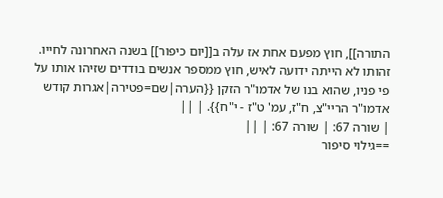התורה]], חוץ מפעם אחת אז עלה ב[[יום כיפור]] בשנה האחרונה לחייו. זהותו לא הייתה ידועה לאיש, חוץ ממספר אנשים בודדים שזיהו אותו על פי פניו, שהוא בנו של אדמו"ר הזקן {{הערה|שם=פטירה|אגרות קודש אדמו"ר הריי"צ, ח"ז, עמ' ט"ז - י"ח}}. | ||
| שורה 67: | שורה 67: | ||
==גילוי סיפור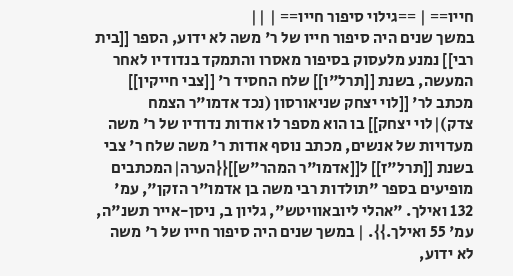חייו== | ==גילוי סיפור חייו== | ||
במשך שנים היה סיפור חייו של ר' משה לא ידוע, הספר [[בית רבי]] נמנע מלעסוק בסיפור מאסרו והתמקד בנדודיו לאחר המעשה, בשנת [[תרל"ו]] שלח החסיד ר' [[צבי חייקין]] מכתב לר' [[לוי יצחק שניאורסון (נכד אדמו"ר הצמח צדק)|לוי יצחק]] בו הוא מספר לו אודות נדודיו של ר' משה מעדויות של אנשים, מכתב נוסף אודות ר' משה שלח ר' צבי בשנת [[תרל"ז]] ל[[אדמו"ר המהר"ש]]{{הערה|המכתבים מופיעים בספר "תולדות רבי משה בן אדמו"ר הזקן", עמ' 132 ואילך. "אהלי ליובאוויטש", גליון ב, ניסן-אייר תשנ"ה, עמ' 55 ואילך.}}. | במשך שנים היה סיפור חייו של ר' משה לא ידוע,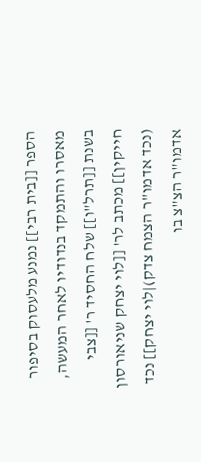הספר [[בית רבי]] נמנע מלעסוק בסיפור מאסרו והתמקד בנדודיו לאחר המעשה, בשנת [[תרל"ו]] שלח החסיד ר' [[צבי חייקין]] מכתב לר' [[לוי יצחק שניאורסון (נכד אדמו"ר הצמח צדק)|לוי יצחק]] נכד אדמו"ר הצ"צ בו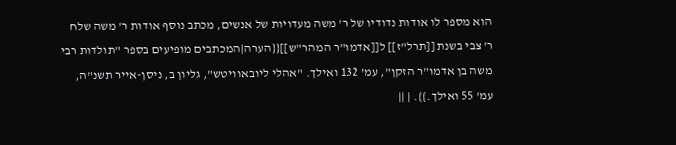הוא מספר לו אודות נדודיו של ר' משה מעדויות של אנשים, מכתב נוסף אודות ר' משה שלח ר' צבי בשנת [[תרל"ז]] ל[[אדמו"ר המהר"ש]]{{הערה|המכתבים מופיעים בספר "תולדות רבי משה בן אדמו"ר הזקן", עמ' 132 ואילך. "אהלי ליובאוויטש", גליון ב, ניסן-אייר תשנ"ה, עמ' 55 ואילך.}}. | ||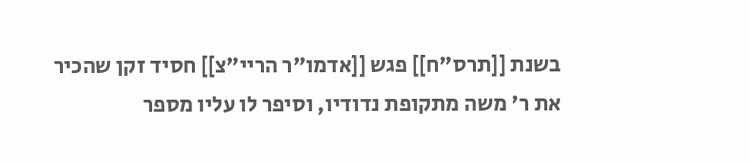בשנת [[תרס"ח]] פגש [[אדמו"ר הריי"צ]] חסיד זקן שהכיר את ר' משה מתקופת נדודיו, וסיפר לו עליו מספר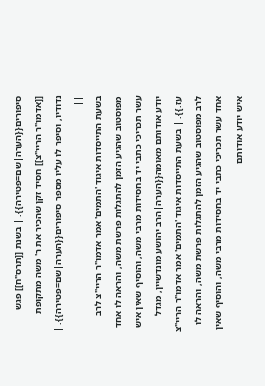סיפורים{{הערה|שם=פטירה}}. | בשנת [[תרס"ח]] פגש [[אדמו"ר הריי"צ]] חסיד זקן שהכיר את ר' משה מתקופת נדודיו, וסיפר לו עליו מספר סיפורים{{הערה|שם=פטירה}}. | ||
בשעת התייסדות איגוד 'התמים' אמר אדמו"ר הריי"צ לרב מפוסטוב שהגיע הזמן להתגלות פרשת משה, והראה לו אחד עשר תכריכי כתבי יד בחסידות מרבי משה, והוסיף שאין איש יודע אודותם מאומה{{הערה|הרב יהושע מונדשיין, מגדל עז.}}. | בשעת התייסדות איגוד 'התמים' אמר אדמו"ר הריי"צ לרב מפוסטוב שהגיע הזמן להתגלות פרשת משה, והראה לו אחד עשר תכריכי כתבי יד בחסידות מרבי משה, והוסיף שאין איש יודע אודותם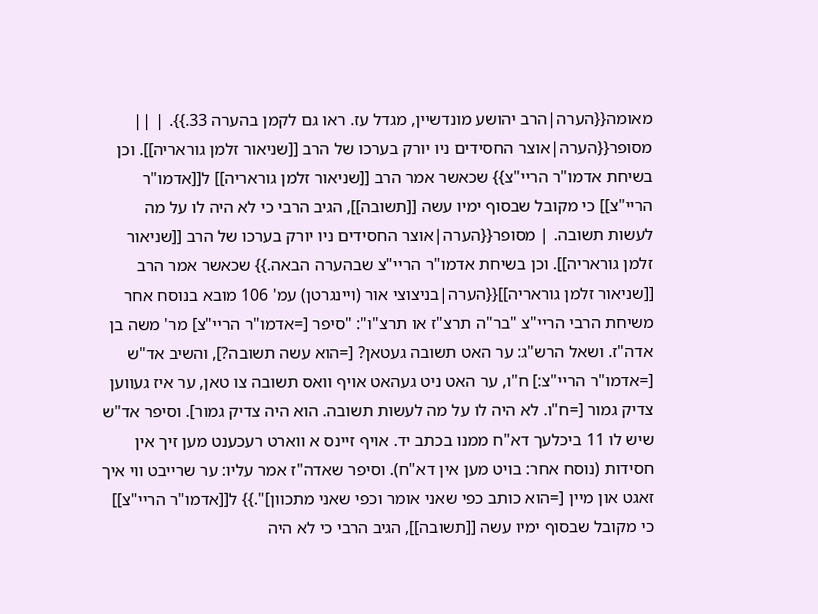מאומה{{הערה|הרב יהושע מונדשיין, מגדל עז. ראו גם לקמן בהערה 33.}}. | ||
מסופר{{הערה|אוצר החסידים ניו יורק בערכו של הרב [[שניאור זלמן גוראריה]]. וכן בשיחת אדמו"ר הריי"צ}} שכאשר אמר הרב [[שניאור זלמן גוראריה]] ל[[אדמו"ר הריי"צ]] כי מקובל שבסוף ימיו עשה [[תשובה]], הגיב הרבי כי לא היה לו על מה לעשות תשובה. | מסופר{{הערה|אוצר החסידים ניו יורק בערכו של הרב [[שניאור זלמן גוראריה]]. וכן בשיחת אדמו"ר הריי"צ שבהערה הבאה.}} שכאשר אמר הרב [[שניאור זלמן גוראריה]]{{הערה|בניצוצי אור (ויינגרטן) עמ' 106 מובא בנוסח אחר משיחת הרבי הריי"צ "בר"ה תרצ"ז או תרצ"ו": "סיפר [=אדמו"ר הריי"צ] מר' משה בן אדה"ז. ושאל הרש"ג: ער האט תשובה געטאן? [=הוא עשה תשובה?], והשיב אד"ש [=אדמו"ר הריי"צ:] ח"ו, ער האט ניט געהאט אויף וואס תשובה צו טאן, ער איז געווען צדיק גמור [=ח"ו. לא היה לו על מה לעשות תשובה. הוא היה צדיק גמור]. וסיפר אד"ש שיש לו 11 ביכלעך דא"ח ממנו בכתב יד. אויף זיינס א ווארט רעכענט מען זיך אין חסידות (נוסח אחר: בויט מען אין דא"ח). וסיפר שאדה"ז אמר עליו: ער שרייבט ווי איך זאגט און מיין [=הוא כותב כפי שאני אומר וכפי שאני מתכוון]".}} ל[[אדמו"ר הריי"צ]] כי מקובל שבסוף ימיו עשה [[תשובה]], הגיב הרבי כי לא היה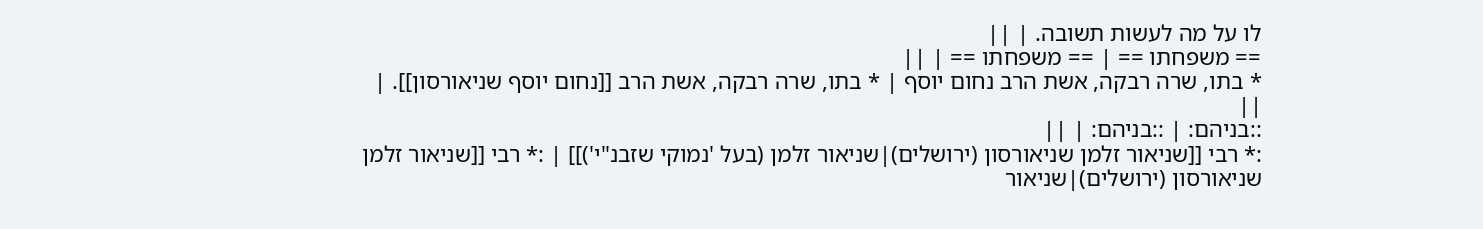לו על מה לעשות תשובה. | ||
== משפחתו == | == משפחתו == | ||
* בתו, שרה רבקה, אשת הרב נחום יוסף | * בתו, שרה רבקה, אשת הרב [[נחום יוסף שניאורסון]]. | ||
::בניהם: | ::בניהם: | ||
:* רבי [[שניאור זלמן שניאורסון (ירושלים)|שניאור זלמן (בעל 'נמוקי שזבנ"י')]] | :* רבי [[שניאור זלמן שניאורסון (ירושלים)|שניאור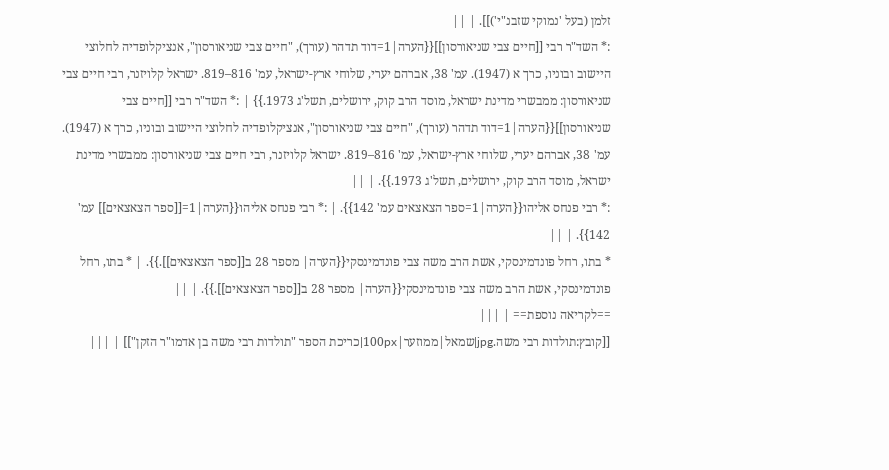זלמן (בעל 'נמוקי שזבנ"י')]]. | ||
:* השד"ר רבי [[חיים צבי שניאורסון]]{{הערה|1=דוד תדהר (עורך), "חיים צבי שניאורסון", אנציקלופדיה לחלוצי היישוב ובוניו, כרך א (1947). עמ' 38, אברהם יערי, שלוחי ארץ-ישראל, עמ' 816–819. ישראל קלויזנר, רבי חיים צבי שניאורסון: ממבשרי מדינת ישראל, מוסד הרב קוק, ירושלים, תשל'ג 1973.}} | :* השד"ר רבי [[חיים צבי שניאורסון]]{{הערה|1=דוד תדהר (עורך), "חיים צבי שניאורסון", אנציקלופדיה לחלוצי היישוב ובוניו, כרך א (1947). עמ' 38, אברהם יערי, שלוחי ארץ-ישראל, עמ' 816–819. ישראל קלויזנר, רבי חיים צבי שניאורסון: ממבשרי מדינת ישראל, מוסד הרב קוק, ירושלים, תשל'ג 1973.}}. | ||
:* רבי פנחס אליהו{{הערה|1=ספר הצאצאים עמ' 142}}. | :* רבי פנחס אליהו{{הערה|1=[[ספר הצאצאים]] עמ' 142}}. | ||
* בתו, רחל פונדמינסקי, אשת הרב משה צבי פונדמינסקי{{הערה| מספר 28 ב[[ספר הצאצאים]].}}. | * בתו, רחל פונדמינסקי, אשת הרב משה צבי פונדמינסקי{{הערה| מספר 28 ב[[ספר הצאצאים]].}}. | ||
==לקריאה נוספת== | |||
[[קובץ:תולדות רבי משה.jpg|שמאל|ממוזער|100px|כריכת הספר "תולדות רבי משה בן אדמו"ר הזקן"]] | |||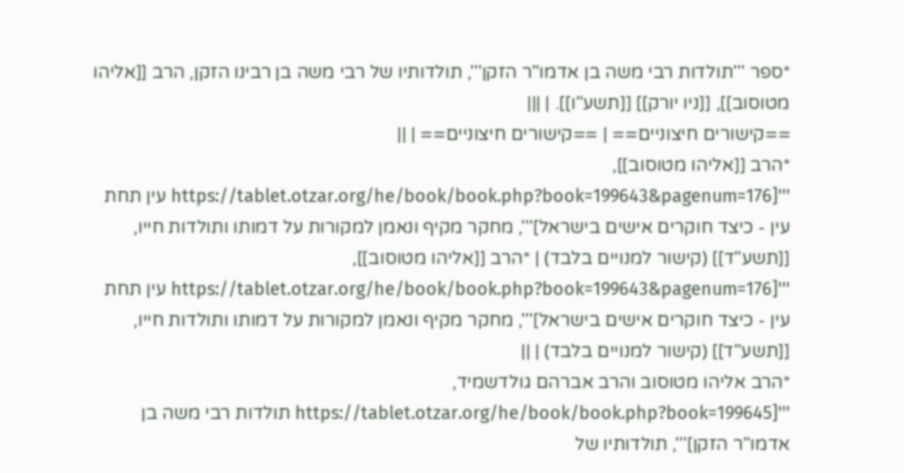*ספר '''תולדות רבי משה בן אדמו"ר הזקן''', תולדותיו של רבי משה בן רבינו הזקן, הרב [[אליהו מטוסוב]], [[ניו יורק]] [[תשע"ו]]. | |||
==קישורים חיצוניים== | ==קישורים חיצוניים== | ||
*הרב [[אליהו מטוסוב]], '''[https://tablet.otzar.org/he/book/book.php?book=199643&pagenum=176 עין תחת עין - כיצד חוקרים אישים בישראל]''', מחקר מקיף ונאמן למקורות על דמותו ותולדות חייו, [[תשע"ד]] (קישור למנויים בלבד) | *הרב [[אליהו מטוסוב]], '''[https://tablet.otzar.org/he/book/book.php?book=199643&pagenum=176 עין תחת עין - כיצד חוקרים אישים בישראל]''', מחקר מקיף ונאמן למקורות על דמותו ותולדות חייו, [[תשע"ד]] (קישור למנויים בלבד) | ||
*הרב אליהו מטוסוב והרב אברהם גולדשמיד, '''[https://tablet.otzar.org/he/book/book.php?book=199645 תולדות רבי משה בן אדמו"ר הזקן]''', תולדותיו של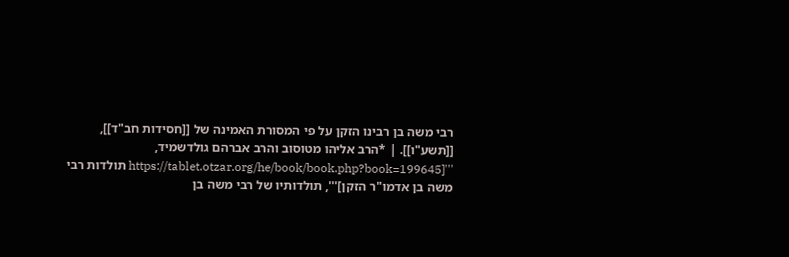רבי משה בן רבינו הזקן על פי המסורת האמינה של [[חסידות חב"ד]], [[תשע"ו]]. | *הרב אליהו מטוסוב והרב אברהם גולדשמיד, '''[https://tablet.otzar.org/he/book/book.php?book=199645 תולדות רבי משה בן אדמו"ר הזקן]''', תולדותיו של רבי משה בן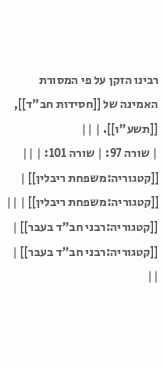רבינו הזקן על פי המסורת האמינה של [[חסידות חב"ד]], [[תשע"ו]]. | ||
| שורה 97: | שורה 101: | ||
[[קטגוריה:משפחת ריבלין]] | [[קטגוריה:משפחת ריבלין]] | ||
[[קטגוריה:רבני חב"ד בעבר]] | [[קטגוריה:רבני חב"ד בעבר]] | ||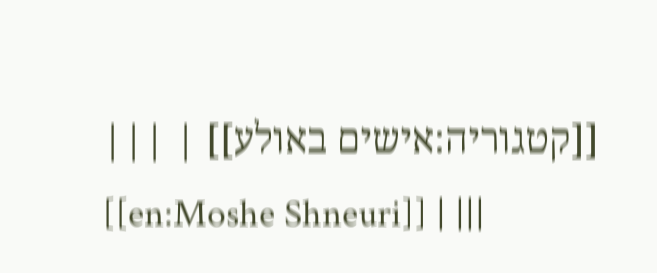[[קטגוריה:אישים באולע]] | |||
[[en:Moshe Shneuri]] | |||